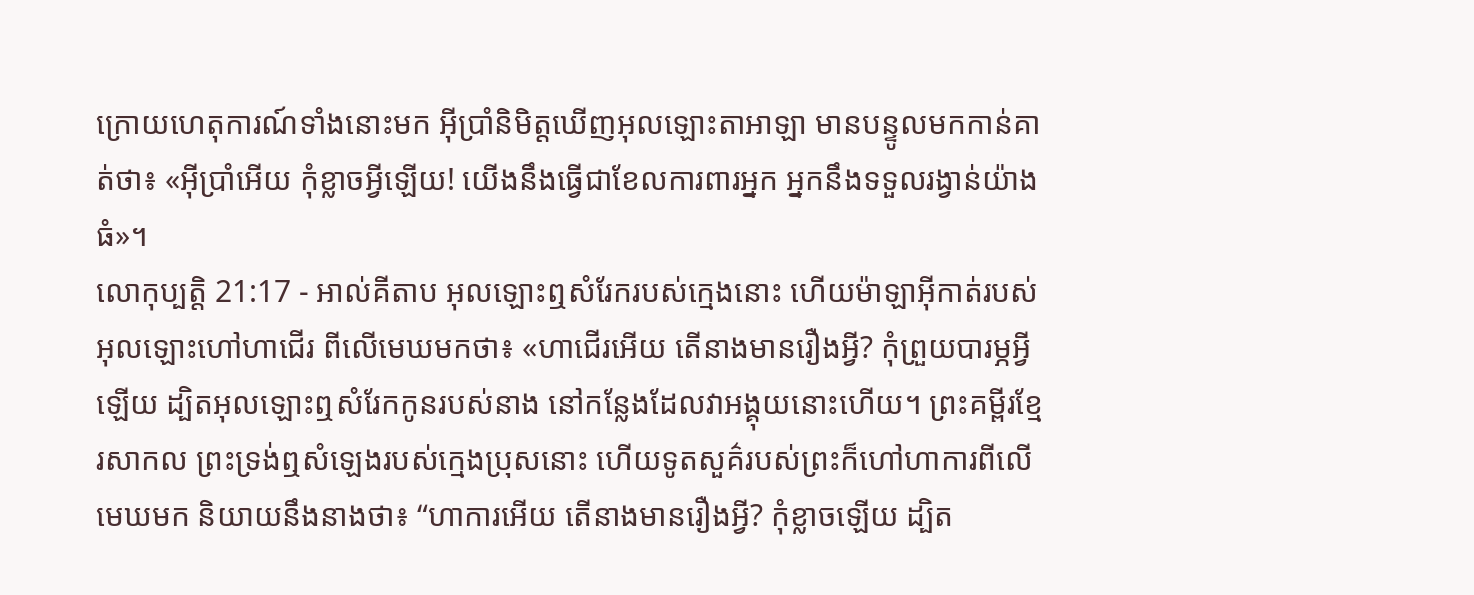ក្រោយហេតុការណ៍ទាំងនោះមក អ៊ីប្រាំនិមិត្តឃើញអុលឡោះតាអាឡា មានបន្ទូលមកកាន់គាត់ថា៖ «អ៊ីប្រាំអើយ កុំខ្លាចអ្វីឡើយ! យើងនឹងធ្វើជាខែលការពារអ្នក អ្នកនឹងទទួលរង្វាន់យ៉ាងធំ»។
លោកុប្បត្តិ 21:17 - អាល់គីតាប អុលឡោះឮសំរែករបស់ក្មេងនោះ ហើយម៉ាឡាអ៊ីកាត់របស់អុលឡោះហៅហាជើរ ពីលើមេឃមកថា៖ «ហាជើរអើយ តើនាងមានរឿងអ្វី? កុំព្រួយបារម្ភអ្វីឡើយ ដ្បិតអុលឡោះឮសំរែកកូនរបស់នាង នៅកន្លែងដែលវាអង្គុយនោះហើយ។ ព្រះគម្ពីរខ្មែរសាកល ព្រះទ្រង់ឮសំឡេងរបស់ក្មេងប្រុសនោះ ហើយទូតសួគ៌របស់ព្រះក៏ហៅហាការពីលើមេឃមក និយាយនឹងនាងថា៖ “ហាការអើយ តើនាងមានរឿងអ្វី? កុំខ្លាចឡើយ ដ្បិត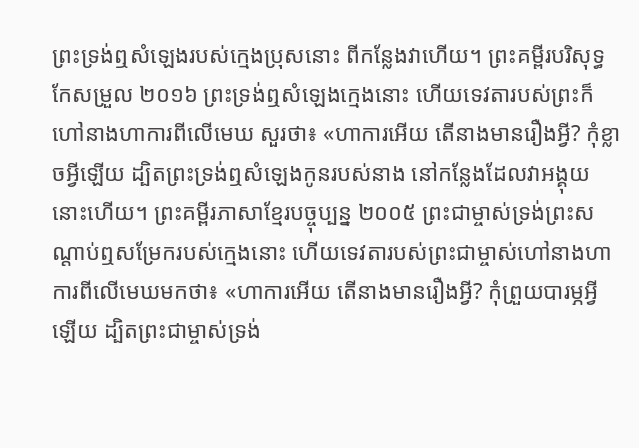ព្រះទ្រង់ឮសំឡេងរបស់ក្មេងប្រុសនោះ ពីកន្លែងវាហើយ។ ព្រះគម្ពីរបរិសុទ្ធកែសម្រួល ២០១៦ ព្រះទ្រង់ឮសំឡេងក្មេងនោះ ហើយទេវតារបស់ព្រះក៏ហៅនាងហាការពីលើមេឃ សួរថា៖ «ហាការអើយ តើនាងមានរឿងអ្វី? កុំខ្លាចអ្វីឡើយ ដ្បិតព្រះទ្រង់ឮសំឡេងកូនរបស់នាង នៅកន្លែងដែលវាអង្គុយនោះហើយ។ ព្រះគម្ពីរភាសាខ្មែរបច្ចុប្បន្ន ២០០៥ ព្រះជាម្ចាស់ទ្រង់ព្រះសណ្ដាប់ឮសម្រែករបស់ក្មេងនោះ ហើយទេវតារបស់ព្រះជាម្ចាស់ហៅនាងហាការពីលើមេឃមកថា៖ «ហាការអើយ តើនាងមានរឿងអ្វី? កុំព្រួយបារម្ភអ្វីឡើយ ដ្បិតព្រះជាម្ចាស់ទ្រង់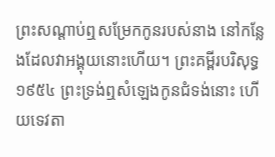ព្រះសណ្ដាប់ឮសម្រែកកូនរបស់នាង នៅកន្លែងដែលវាអង្គុយនោះហើយ។ ព្រះគម្ពីរបរិសុទ្ធ ១៩៥៤ ព្រះទ្រង់ឮសំឡេងកូនជំទង់នោះ ហើយទេវតា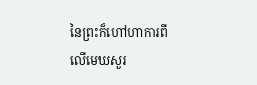នៃព្រះក៏ហៅហាការពីលើមេឃសួរ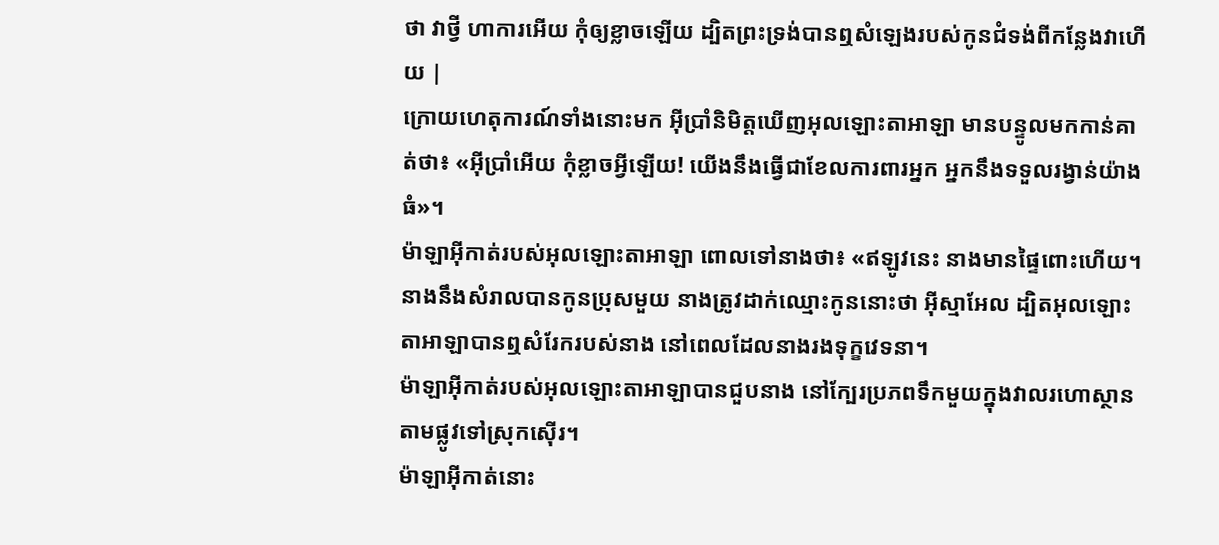ថា វាថ្វី ហាការអើយ កុំឲ្យខ្លាចឡើយ ដ្បិតព្រះទ្រង់បានឮសំឡេងរបស់កូនជំទង់ពីកន្លែងវាហើយ |
ក្រោយហេតុការណ៍ទាំងនោះមក អ៊ីប្រាំនិមិត្តឃើញអុលឡោះតាអាឡា មានបន្ទូលមកកាន់គាត់ថា៖ «អ៊ីប្រាំអើយ កុំខ្លាចអ្វីឡើយ! យើងនឹងធ្វើជាខែលការពារអ្នក អ្នកនឹងទទួលរង្វាន់យ៉ាងធំ»។
ម៉ាឡាអ៊ីកាត់របស់អុលឡោះតាអាឡា ពោលទៅនាងថា៖ «ឥឡូវនេះ នាងមានផ្ទៃពោះហើយ។ នាងនឹងសំរាលបានកូនប្រុសមួយ នាងត្រូវដាក់ឈ្មោះកូននោះថា អ៊ីស្មាអែល ដ្បិតអុលឡោះតាអាឡាបានឮសំរែករបស់នាង នៅពេលដែលនាងរងទុក្ខវេទនា។
ម៉ាឡាអ៊ីកាត់របស់អុលឡោះតាអាឡាបានជួបនាង នៅក្បែរប្រភពទឹកមួយក្នុងវាលរហោស្ថាន តាមផ្លូវទៅស្រុកស៊ើរ។
ម៉ាឡាអ៊ីកាត់នោះ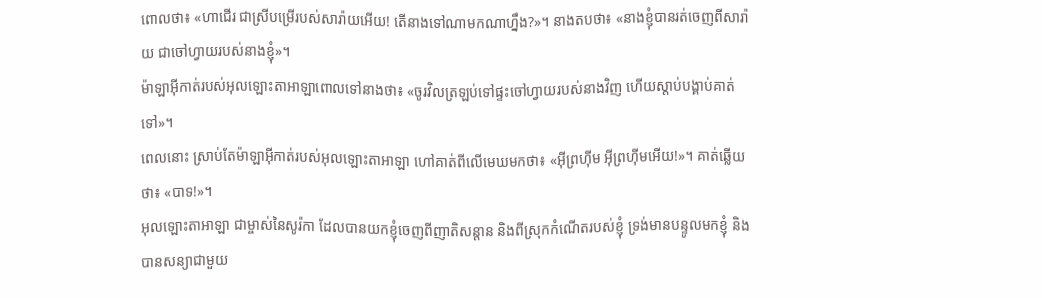ពោលថា៖ «ហាជើរ ជាស្រីបម្រើរបស់សារ៉ាយអើយ! តើនាងទៅណាមកណាហ្នឹង?»។ នាងតបថា៖ «នាងខ្ញុំបានរត់ចេញពីសារ៉ាយ ជាចៅហ្វាយរបស់នាងខ្ញុំ»។
ម៉ាឡាអ៊ីកាត់របស់អុលឡោះតាអាឡាពោលទៅនាងថា៖ «ចូរវិលត្រឡប់ទៅផ្ទះចៅហ្វាយរបស់នាងវិញ ហើយស្តាប់បង្គាប់គាត់ទៅ»។
ពេលនោះ ស្រាប់តែម៉ាឡាអ៊ីកាត់របស់អុលឡោះតាអាឡា ហៅគាត់ពីលើមេឃមកថា៖ «អ៊ីព្រហ៊ីម អ៊ីព្រហ៊ីមអើយ!»។ គាត់ឆ្លើយថា៖ «បាទ!»។
អុលឡោះតាអាឡា ជាម្ចាស់នៃសូរ៉កា ដែលបានយកខ្ញុំចេញពីញាតិសន្តាន និងពីស្រុកកំណើតរបស់ខ្ញុំ ទ្រង់មានបន្ទូលមកខ្ញុំ និងបានសន្យាជាមួយ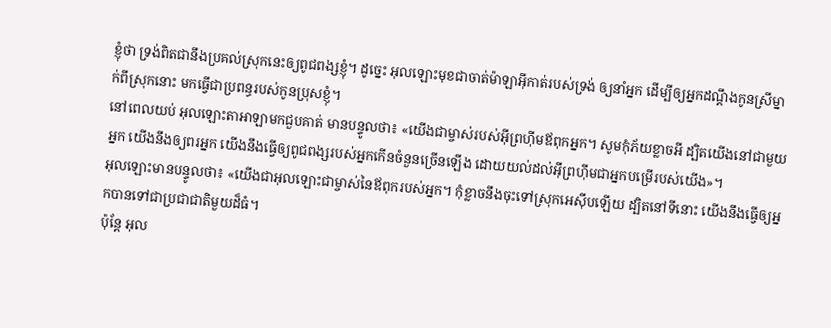ខ្ញុំថា ទ្រង់ពិតជានឹងប្រគល់ស្រុកនេះឲ្យពូជពង្សខ្ញុំ។ ដូច្នេះ អុលឡោះមុខជាចាត់ម៉ាឡាអ៊ីកាត់របស់ទ្រង់ ឲ្យនាំអ្នក ដើម្បីឲ្យអ្នកដណ្តឹងកូនស្រីម្នាក់ពីស្រុកនោះ មកធ្វើជាប្រពន្ធរបស់កូនប្រុសខ្ញុំ។
នៅពេលយប់ អុលឡោះតាអាឡាមកជួបគាត់ មានបន្ទូលថា៖ «យើងជាម្ចាស់របស់អ៊ីព្រហ៊ីមឪពុកអ្នក។ សូមកុំភ័យខ្លាចអី ដ្បិតយើងនៅជាមួយអ្នក យើងនឹងឲ្យពរអ្នក យើងនឹងធ្វើឲ្យពូជពង្សរបស់អ្នកកើនចំនួនច្រើនឡើង ដោយយល់ដល់អ៊ីព្រហ៊ីមជាអ្នកបម្រើរបស់យើង»។
អុលឡោះមានបន្ទូលថា៖ «យើងជាអុលឡោះជាម្ចាស់នៃឪពុករបស់អ្នក។ កុំខ្លាចនឹងចុះទៅស្រុកអេស៊ីបឡើយ ដ្បិតនៅទីនោះ យើងនឹងធ្វើឲ្យអ្នកបានទៅជាប្រជាជាតិមួយដ៏ធំ។
ប៉ុន្តែ អុល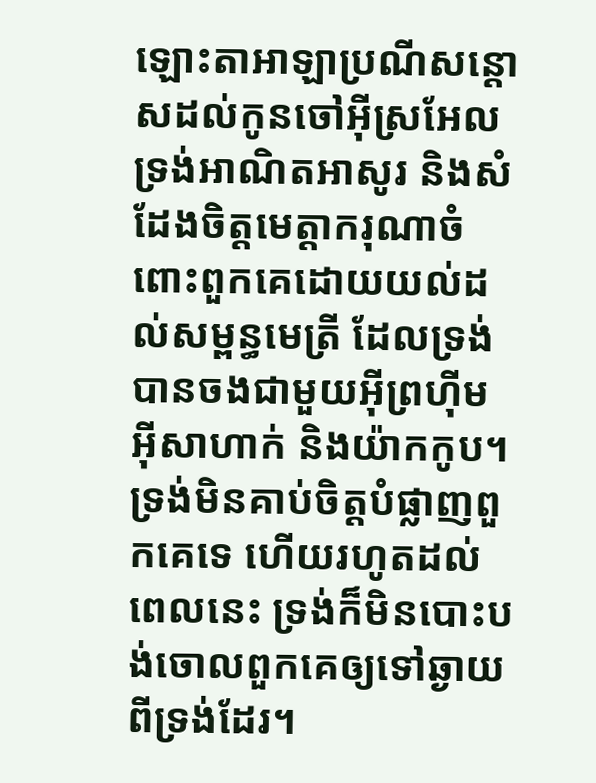ឡោះតាអាឡាប្រណីសន្តោសដល់កូនចៅអ៊ីស្រអែល ទ្រង់អាណិតអាសូរ និងសំដែងចិត្តមេត្តាករុណាចំពោះពួកគេដោយយល់ដល់សម្ពន្ធមេត្រី ដែលទ្រង់បានចងជាមួយអ៊ីព្រហ៊ីម អ៊ីសាហាក់ និងយ៉ាកកូប។ ទ្រង់មិនគាប់ចិត្តបំផ្លាញពួកគេទេ ហើយរហូតដល់ពេលនេះ ទ្រង់ក៏មិនបោះបង់ចោលពួកគេឲ្យទៅឆ្ងាយពីទ្រង់ដែរ។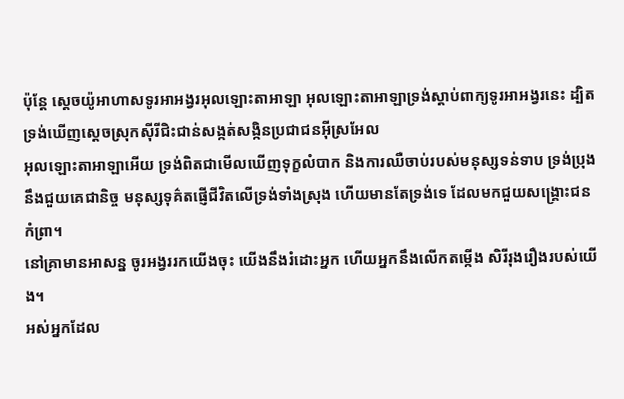ប៉ុន្តែ ស្តេចយ៉ូអាហាសទូរអាអង្វរអុលឡោះតាអាឡា អុលឡោះតាអាឡាទ្រង់ស្តាប់ពាក្យទូរអាអង្វរនេះ ដ្បិតទ្រង់ឃើញស្តេចស្រុកស៊ីរីជិះជាន់សង្កត់សង្កិនប្រជាជនអ៊ីស្រអែល
អុលឡោះតាអាឡាអើយ ទ្រង់ពិតជាមើលឃើញទុក្ខលំបាក និងការឈឺចាប់របស់មនុស្សទន់ទាប ទ្រង់ប្រុងនឹងជួយគេជានិច្ច មនុស្សទុគ៌តផ្ញើជីវិតលើទ្រង់ទាំងស្រុង ហើយមានតែទ្រង់ទេ ដែលមកជួយសង្គ្រោះជនកំព្រា។
នៅគ្រាមានអាសន្ន ចូរអង្វររកយើងចុះ យើងនឹងរំដោះអ្នក ហើយអ្នកនឹងលើកតម្កើង សិរីរុងរឿងរបស់យើង។
អស់អ្នកដែល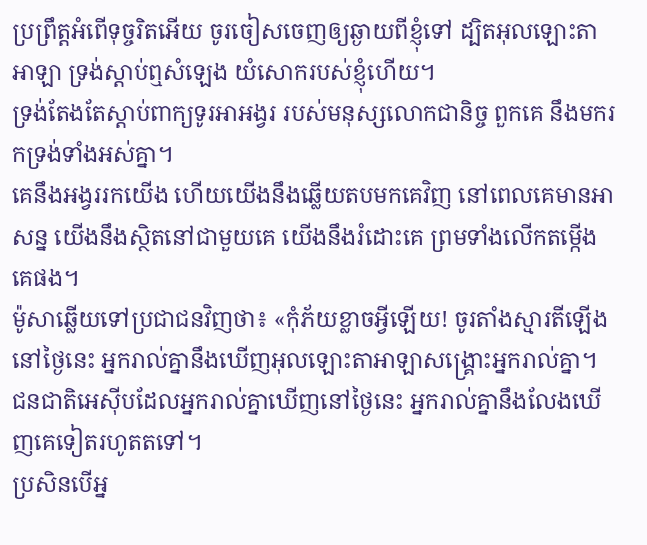ប្រព្រឹត្តអំពើទុច្ចរិតអើយ ចូរចៀសចេញឲ្យឆ្ងាយពីខ្ញុំទៅ ដ្បិតអុលឡោះតាអាឡា ទ្រង់ស្តាប់ឮសំឡេង យំសោករបស់ខ្ញុំហើយ។
ទ្រង់តែងតែស្ដាប់ពាក្យទូរអាអង្វរ របស់មនុស្សលោកជានិច្ច ពួកគេ នឹងមករកទ្រង់ទាំងអស់គ្នា។
គេនឹងអង្វររកយើង ហើយយើងនឹងឆ្លើយតបមកគេវិញ នៅពេលគេមានអាសន្ន យើងនឹងស្ថិតនៅជាមួយគេ យើងនឹងរំដោះគេ ព្រមទាំងលើកតម្កើងគេផង។
ម៉ូសាឆ្លើយទៅប្រជាជនវិញថា៖ «កុំភ័យខ្លាចអ្វីឡើយ! ចូរតាំងស្មារតីឡើង នៅថ្ងៃនេះ អ្នករាល់គ្នានឹងឃើញអុលឡោះតាអាឡាសង្គ្រោះអ្នករាល់គ្នា។ ជនជាតិអេស៊ីបដែលអ្នករាល់គ្នាឃើញនៅថ្ងៃនេះ អ្នករាល់គ្នានឹងលែងឃើញគេទៀតរហូតតទៅ។
ប្រសិនបើអ្ន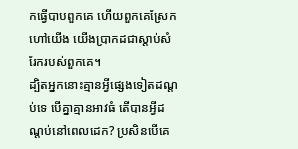កធ្វើបាបពួកគេ ហើយពួកគេស្រែកហៅយើង យើងប្រាកដជាស្តាប់សំរែករបស់ពួកគេ។
ដ្បិតអ្នកនោះគ្មានអ្វីផ្សេងទៀតដណ្តប់ទេ បើគ្នាគ្មានអាវធំ តើបានអ្វីដណ្តប់នៅពេលដេក? ប្រសិនបើគេ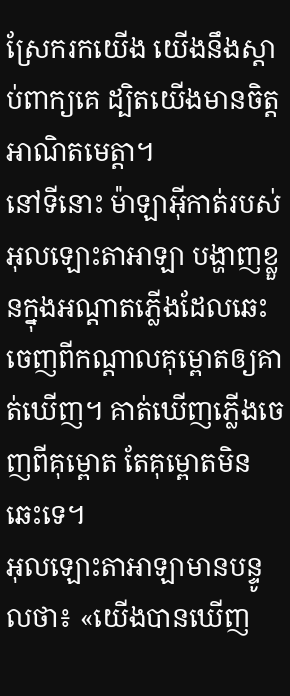ស្រែករកយើង យើងនឹងស្តាប់ពាក្យគេ ដ្បិតយើងមានចិត្តអាណិតមេត្តា។
នៅទីនោះ ម៉ាឡាអ៊ីកាត់របស់អុលឡោះតាអាឡា បង្ហាញខ្លួនក្នុងអណ្ដាតភ្លើងដែលឆេះចេញពីកណ្តាលគុម្ពោតឲ្យគាត់ឃើញ។ គាត់ឃើញភ្លើងចេញពីគុម្ពោត តែគុម្ពោតមិនឆេះទេ។
អុលឡោះតាអាឡាមានបន្ទូលថា៖ «យើងបានឃើញ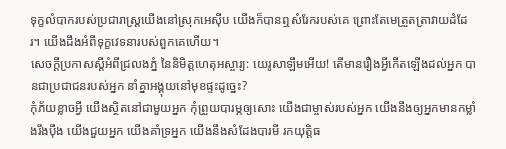ទុក្ខលំបាករបស់ប្រជារាស្ត្រយើងនៅស្រុកអេស៊ីប យើងក៏បានឮសំរែករបស់គេ ព្រោះតែមេត្រួតត្រាវាយដំដែរ។ យើងដឹងអំពីទុក្ខវេទនារបស់ពួកគេហើយ។
សេចក្ដីប្រកាសស្តីអំពីជ្រលងភ្នំ នៃនិមិត្តហេតុអស្ចារ្យ: យេរូសាឡឹមអើយ! តើមានរឿងអ្វីកើតឡើងដល់អ្នក បានជាប្រជាជនរបស់អ្នក នាំគ្នាអង្គុយនៅមុខផ្ទះដូច្នេះ?
កុំភ័យខ្លាចអ្វី យើងស្ថិតនៅជាមួយអ្នក កុំព្រួយបារម្ភឲ្យសោះ យើងជាម្ចាស់របស់អ្នក យើងនឹងឲ្យអ្នកមានកម្លាំងរឹងប៉ឹង យើងជួយអ្នក យើងគាំទ្រអ្នក យើងនឹងសំដែងបារមី រកយុត្តិធ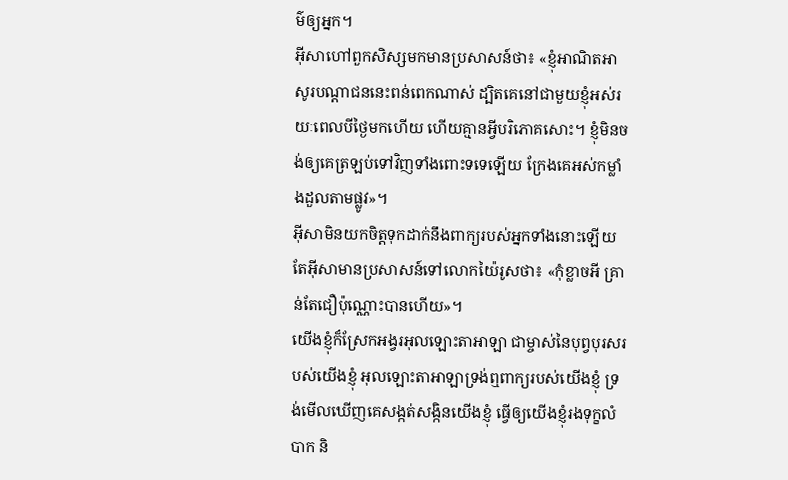ម៌ឲ្យអ្នក។
អ៊ីសាហៅពួកសិស្សមកមានប្រសាសន៍ថា៖ «ខ្ញុំអាណិតអាសូរបណ្ដាជននេះពន់ពេកណាស់ ដ្បិតគេនៅជាមួយខ្ញុំអស់រយៈពេលបីថ្ងៃមកហើយ ហើយគ្មានអ្វីបរិភោគសោះ។ ខ្ញុំមិនចង់ឲ្យគេត្រឡប់ទៅវិញទាំងពោះទទេឡើយ ក្រែងគេអស់កម្លាំងដួលតាមផ្លូវ»។
អ៊ីសាមិនយកចិត្តទុកដាក់នឹងពាក្យរបស់អ្នកទាំងនោះឡើយ តែអ៊ីសាមានប្រសាសន៍ទៅលោកយ៉ៃរូសថា៖ «កុំខ្លាចអី គ្រាន់តែជឿប៉ុណ្ណោះបានហើយ»។
យើងខ្ញុំក៏ស្រែកអង្វរអុលឡោះតាអាឡា ជាម្ចាស់នៃបុព្វបុរសរបស់យើងខ្ញុំ អុលឡោះតាអាឡាទ្រង់ឮពាក្យរបស់យើងខ្ញុំ ទ្រង់មើលឃើញគេសង្កត់សង្កិនយើងខ្ញុំ ធ្វើឲ្យយើងខ្ញុំរងទុក្ខលំបាក និ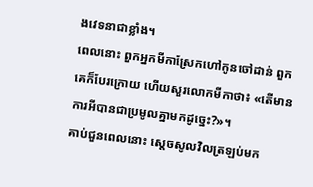ងវេទនាជាខ្លាំង។
ពេលនោះ ពួកអ្នកមីកាស្រែកហៅកូនចៅដាន់ ពួកគេក៏បែរក្រោយ ហើយសួរលោកមីកាថា៖ «តើមានការអីបានជាប្រមូលគ្នាមកដូច្នេះ?»។
គាប់ជួនពេលនោះ ស្តេចសូលវិលត្រឡប់មក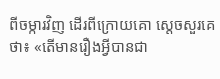ពីចម្ការវិញ ដើរពីក្រោយគោ ស្តេចសួរគេថា៖ «តើមានរឿងអ្វីបានជា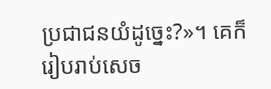ប្រជាជនយំដូច្នេះ?»។ គេក៏រៀបរាប់សេច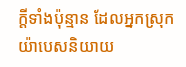ក្តីទាំងប៉ុន្មាន ដែលអ្នកស្រុកយ៉ាបេសនិយាយ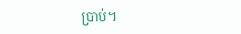ប្រាប់។